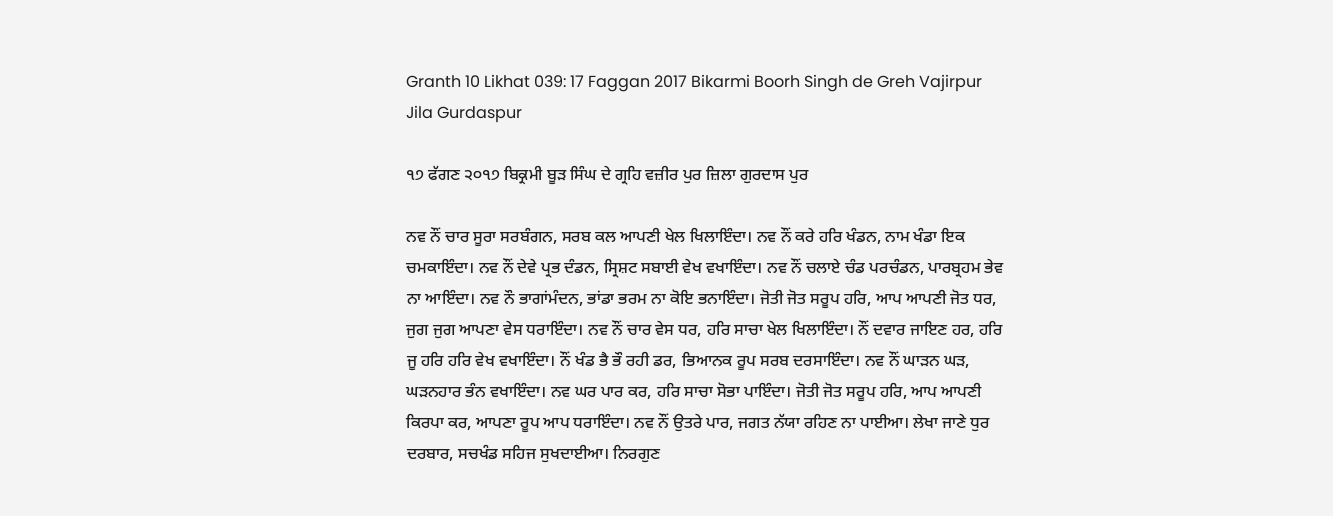Granth 10 Likhat 039: 17 Faggan 2017 Bikarmi Boorh Singh de Greh Vajirpur Jila Gurdaspur

੧੭ ਫੱਗਣ ੨੦੧੭ ਬਿਕ੍ਰਮੀ ਬੂੜ ਸਿੰਘ ਦੇ ਗ੍ਰਹਿ ਵਜ਼ੀਰ ਪੁਰ ਜ਼ਿਲਾ ਗੁਰਦਾਸ ਪੁਰ

ਨਵ ਨੌਂ ਚਾਰ ਸੂਰਾ ਸਰਬੰਗਨ, ਸਰਬ ਕਲ ਆਪਣੀ ਖੇਲ ਖਿਲਾਇੰਦਾ। ਨਵ ਨੌਂ ਕਰੇ ਹਰਿ ਖੰਡਨ, ਨਾਮ ਖੰਡਾ ਇਕ ਚਮਕਾਇੰਦਾ। ਨਵ ਨੌਂ ਦੇਵੇ ਪ੍ਰਭ ਦੰਡਨ, ਸ੍ਰਿਸ਼ਟ ਸਬਾਈ ਵੇਖ ਵਖਾਇੰਦਾ। ਨਵ ਨੌਂ ਚਲਾਏ ਚੰਡ ਪਰਚੰਡਨ, ਪਾਰਬ੍ਰਹਮ ਭੇਵ ਨਾ ਆਇੰਦਾ। ਨਵ ਨੌ ਭਾਗਾਂਮੰਦਨ, ਭਾਂਡਾ ਭਰਮ ਨਾ ਕੋਇ ਭਨਾਇੰਦਾ। ਜੋਤੀ ਜੋਤ ਸਰੂਪ ਹਰਿ, ਆਪ ਆਪਣੀ ਜੋਤ ਧਰ, ਜੁਗ ਜੁਗ ਆਪਣਾ ਵੇਸ ਧਰਾਇੰਦਾ। ਨਵ ਨੌਂ ਚਾਰ ਵੇਸ ਧਰ, ਹਰਿ ਸਾਚਾ ਖੇਲ ਖਿਲਾਇੰਦਾ। ਨੌਂ ਦਵਾਰ ਜਾਇਣ ਹਰ, ਹਰਿ ਜੂ ਹਰਿ ਹਰਿ ਵੇਖ ਵਖਾਇੰਦਾ। ਨੌਂ ਖੰਡ ਭੈ ਭੌ ਰਹੀ ਡਰ, ਭਿਆਨਕ ਰੂਪ ਸਰਬ ਦਰਸਾਇੰਦਾ। ਨਵ ਨੌਂ ਘਾੜਨ ਘੜ, ਘੜਨਹਾਰ ਭੰਨ ਵਖਾਇੰਦਾ। ਨਵ ਘਰ ਪਾਰ ਕਰ, ਹਰਿ ਸਾਚਾ ਸੋਭਾ ਪਾਇੰਦਾ। ਜੋਤੀ ਜੋਤ ਸਰੂਪ ਹਰਿ, ਆਪ ਆਪਣੀ ਕਿਰਪਾ ਕਰ, ਆਪਣਾ ਰੂਪ ਆਪ ਧਰਾਇੰਦਾ। ਨਵ ਨੌਂ ਉਤਰੇ ਪਾਰ, ਜਗਤ ਨੱਯਾ ਰਹਿਣ ਨਾ ਪਾਈਆ। ਲੇਖਾ ਜਾਣੇ ਧੁਰ ਦਰਬਾਰ, ਸਚਖੰਡ ਸਹਿਜ ਸੁਖਦਾਈਆ। ਨਿਰਗੁਣ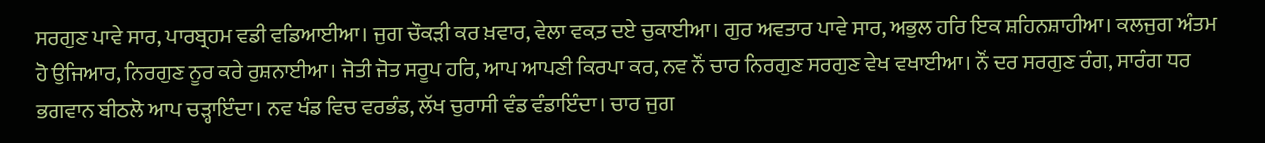ਸਰਗੁਣ ਪਾਵੇ ਸਾਰ, ਪਾਰਬ੍ਰਹਮ ਵਡੀ ਵਡਿਆਈਆ। ਜੁਗ ਚੌਕੜੀ ਕਰ ਖ਼ਵਾਰ, ਵੇਲਾ ਵਕ਼ਤ ਦਏ ਚੁਕਾਈਆ। ਗੁਰ ਅਵਤਾਰ ਪਾਵੇ ਸਾਰ, ਅਭੁਲ ਹਰਿ ਇਕ ਸ਼ਹਿਨਸ਼ਾਹੀਆ। ਕਲਜੁਗ ਅੰਤਮ ਹੋ ਉਜਿਆਰ, ਨਿਰਗੁਣ ਨੂਰ ਕਰੇ ਰੁਸ਼ਨਾਈਆ। ਜੋਤੀ ਜੋਤ ਸਰੂਪ ਹਰਿ, ਆਪ ਆਪਣੀ ਕਿਰਪਾ ਕਰ, ਨਵ ਨੌਂ ਚਾਰ ਨਿਰਗੁਣ ਸਰਗੁਣ ਵੇਖ ਵਖਾਈਆ। ਨੌਂ ਦਰ ਸਰਗੁਣ ਰੰਗ, ਸਾਰੰਗ ਧਰ ਭਗਵਾਨ ਬੀਠਲੋ ਆਪ ਚੜ੍ਹਾਇੰਦਾ। ਨਵ ਖੰਡ ਵਿਚ ਵਰਭੰਡ, ਲੱਖ ਚੁਰਾਸੀ ਵੰਡ ਵੰਡਾਇੰਦਾ। ਚਾਰ ਜੁਗ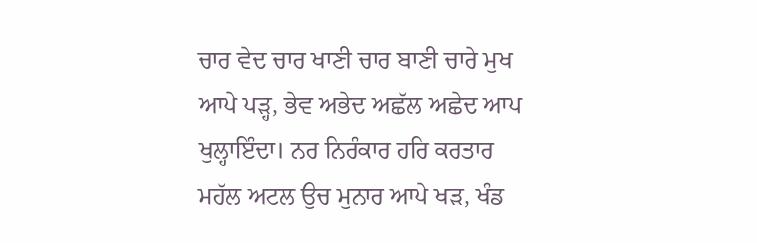ਚਾਰ ਵੇਦ ਚਾਰ ਖਾਣੀ ਚਾਰ ਬਾਣੀ ਚਾਰੇ ਮੁਖ ਆਪੇ ਪੜ੍ਹ, ਭੇਵ ਅਭੇਦ ਅਛੱਲ ਅਛੇਦ ਆਪ ਖੁਲ੍ਹਾਇੰਦਾ। ਨਰ ਨਿਰੰਕਾਰ ਹਰਿ ਕਰਤਾਰ ਮਹੱਲ ਅਟਲ ਉਚ ਮੁਨਾਰ ਆਪੇ ਖੜ, ਖੰਡ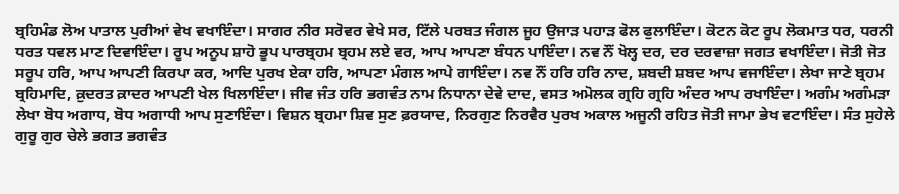ਬ੍ਰਹਿਮੰਡ ਲੋਅ ਪਾਤਾਲ ਪੁਰੀਆਂ ਵੇਖ ਵਖਾਇੰਦਾ। ਸਾਗਰ ਨੀਰ ਸਰੋਵਰ ਵੇਖੇ ਸਰ, ਟਿੱਲੇ ਪਰਬਤ ਜੰਗਲ ਜੂਹ ਉਜਾੜ ਪਹਾੜ ਫੋਲ ਫੁਲਾਇੰਦਾ। ਕੋਟਨ ਕੋਟ ਰੂਪ ਲੋਕਮਾਤ ਧਰ, ਧਰਨੀ ਧਰਤ ਧਵਲ ਮਾਣ ਦਿਵਾਇੰਦਾ। ਰੂਪ ਅਨੂਪ ਸ਼ਾਹੋ ਭੂਪ ਪਾਰਬ੍ਰਹਮ ਬ੍ਰਹਮ ਲਏ ਵਰ, ਆਪ ਆਪਣਾ ਬੰਧਨ ਪਾਇੰਦਾ। ਨਵ ਨੌਂ ਖੋਲ੍ਹ ਦਰ, ਦਰ ਦਰਵਾਜ਼ਾ ਜਗਤ ਵਖਾਇੰਦਾ। ਜੋਤੀ ਜੋਤ ਸਰੂਪ ਹਰਿ, ਆਪ ਆਪਣੀ ਕਿਰਪਾ ਕਰ, ਆਦਿ ਪੁਰਖ ਏਕਾ ਹਰਿ, ਆਪਣਾ ਮੰਗਲ ਆਪੇ ਗਾਇੰਦਾ। ਨਵ ਨੌਂ ਹਰਿ ਹਰਿ ਨਾਦ, ਸ਼ਬਦੀ ਸ਼ਬਦ ਆਪ ਵਜਾਇੰਦਾ। ਲੇਖਾ ਜਾਣੇ ਬ੍ਰਹਮ ਬ੍ਰਹਿਮਾਦਿ, ਕ਼ੁਦਰਤ ਕ਼ਾਦਰ ਆਪਣੀ ਖੇਲ ਖਿਲਾਇੰਦਾ। ਜੀਵ ਜੰਤ ਹਰਿ ਭਗਵੰਤ ਨਾਮ ਨਿਧਾਨਾ ਦੇਵੇ ਦਾਦ, ਵਸਤ ਅਮੋਲਕ ਗ੍ਰਹਿ ਗ੍ਰਹਿ ਅੰਦਰ ਆਪ ਰਖਾਇੰਦਾ। ਅਗੰਮ ਅਗੰਮੜਾ ਲੇਖਾ ਬੋਧ ਅਗਾਧ, ਬੋਧ ਅਗਾਧੀ ਆਪ ਸੁਣਾਇੰਦਾ। ਵਿਸ਼ਨ ਬ੍ਰਹਮਾ ਸ਼ਿਵ ਸੁਣ ਫ਼ਰਯਾਦ, ਨਿਰਗੁਣ ਨਿਰਵੈਰ ਪੁਰਖ ਅਕਾਲ ਅਜੂਨੀ ਰਹਿਤ ਜੋਤੀ ਜਾਮਾ ਭੇਖ ਵਟਾਇੰਦਾ। ਸੰਤ ਸੁਹੇਲੇ ਗੁਰੂ ਗੁਰ ਚੇਲੇ ਭਗਤ ਭਗਵੰਤ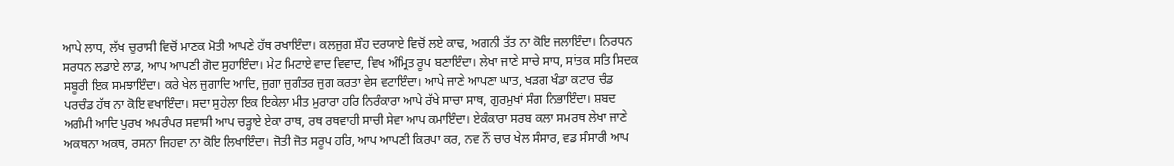ਆਪੇ ਲਾਧ, ਲੱਖ ਚੁਰਾਸੀ ਵਿਚੋਂ ਮਾਣਕ ਮੋਤੀ ਆਪਣੇ ਹੱਥ ਰਖਾਇੰਦਾ। ਕਲਜੁਗ ਸ਼ੌਹ ਦਰਯਾਏ ਵਿਚੋਂ ਲਏ ਕਾਢ, ਅਗਨੀ ਤੱਤ ਨਾ ਕੋਇ ਜਲਾਇੰਦਾ। ਨਿਰਧਨ ਸਰਧਨ ਲਡਾਏ ਲਾਡ, ਆਪ ਆਪਣੀ ਗੋਦ ਸੁਹਾਇੰਦਾ। ਮੇਟ ਮਿਟਾਏ ਵਾਦ ਵਿਵਾਦ, ਵਿਖ ਅੰਮ੍ਰਿਤ ਰੂਪ ਬਣਾਇੰਦਾ। ਲੇਖਾ ਜਾਣੇ ਸਾਚੇ ਸਾਧ, ਸਾਂਤਕ ਸਤਿ ਸਿਦਕ ਸਬੂਰੀ ਇਕ ਸਮਝਾਇੰਦਾ। ਕਰੇ ਖੇਲ ਜੁਗਾਦਿ ਆਦਿ, ਜੁਗਾ ਜੁਗੰਤਰ ਜੁਗ ਕਰਤਾ ਵੇਸ ਵਟਾਇੰਦਾ। ਆਪੇ ਜਾਣੇ ਆਪਣਾ ਘਾਤ, ਖੜਗ ਖੰਡਾ ਕਟਾਰ ਚੰਡ ਪਰਚੰਡ ਹੱਥ ਨਾ ਕੋਇ ਵਖਾਇੰਦਾ। ਸਦਾ ਸੁਹੇਲਾ ਇਕ ਇਕੇਲਾ ਮੀਤ ਮੁਰਾਰਾ ਹਰਿ ਨਿਰੰਕਾਰਾ ਆਪੇ ਰੱਖੇ ਸਾਚਾ ਸਾਥ, ਗੁਰਮੁਖਾਂ ਸੰਗ ਨਿਭਾਇੰਦਾ। ਸ਼ਬਦ ਅਗੰਮੀ ਆਦਿ ਪੁਰਖ ਅਪਰੰਪਰ ਸਵਾਸੀ ਆਪ ਚੜ੍ਹਾਏ ਏਕਾ ਰਾਥ, ਰਥ ਰਥਵਾਹੀ ਸਾਚੀ ਸੇਵਾ ਆਪ ਕਮਾਇੰਦਾ। ਏਕੰਕਾਰਾ ਸਰਬ ਕਲਾ ਸਮਰਥ ਲੇਖਾ ਜਾਣੇ ਅਕਥਨਾ ਅਕਥ, ਰਸਨਾ ਜਿਹਵਾ ਨਾ ਕੋਇ ਲਿਖਾਇੰਦਾ। ਜੋਤੀ ਜੋਤ ਸਰੂਪ ਹਰਿ, ਆਪ ਆਪਣੀ ਕਿਰਪਾ ਕਰ, ਨਵ ਨੌਂ ਚਾਰ ਖੇਲ ਸੰਸਾਰ, ਵਡ ਸੰਸਾਰੀ ਆਪ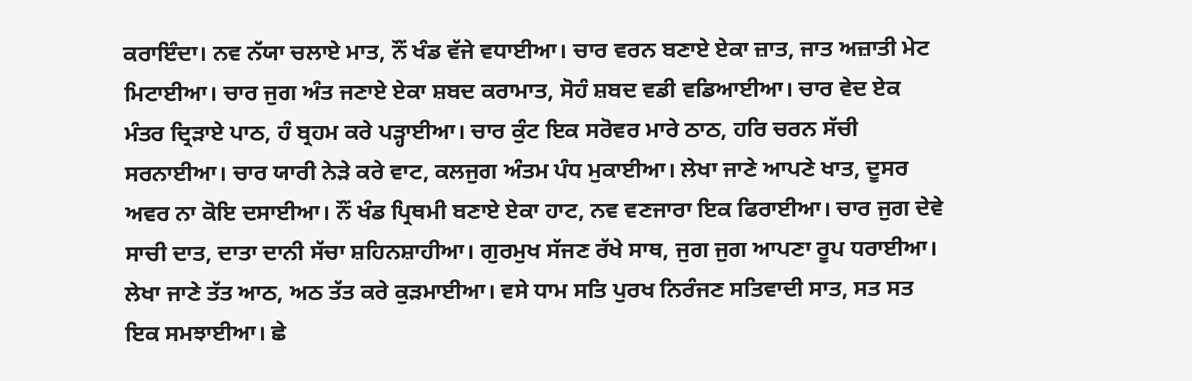ਕਰਾਇੰਦਾ। ਨਵ ਨੱਯਾ ਚਲਾਏ ਮਾਤ, ਨੌਂ ਖੰਡ ਵੱਜੇ ਵਧਾਈਆ। ਚਾਰ ਵਰਨ ਬਣਾਏ ਏਕਾ ਜ਼ਾਤ, ਜਾਤ ਅਜ਼ਾਤੀ ਮੇਟ ਮਿਟਾਈਆ। ਚਾਰ ਜੁਗ ਅੰਤ ਜਣਾਏ ਏਕਾ ਸ਼ਬਦ ਕਰਾਮਾਤ, ਸੋਹੰ ਸ਼ਬਦ ਵਡੀ ਵਡਿਆਈਆ। ਚਾਰ ਵੇਦ ਏਕ ਮੰਤਰ ਦ੍ਰਿੜਾਏ ਪਾਠ, ਹੰ ਬ੍ਰਹਮ ਕਰੇ ਪੜ੍ਹਾਈਆ। ਚਾਰ ਕੁੰਟ ਇਕ ਸਰੋਵਰ ਮਾਰੇ ਠਾਠ, ਹਰਿ ਚਰਨ ਸੱਚੀ ਸਰਨਾਈਆ। ਚਾਰ ਯਾਰੀ ਨੇੜੇ ਕਰੇ ਵਾਟ, ਕਲਜੁਗ ਅੰਤਮ ਪੰਧ ਮੁਕਾਈਆ। ਲੇਖਾ ਜਾਣੇ ਆਪਣੇ ਖਾਤ, ਦੂਸਰ ਅਵਰ ਨਾ ਕੋਇ ਦਸਾਈਆ। ਨੌਂ ਖੰਡ ਪ੍ਰਿਥਮੀ ਬਣਾਏ ਏਕਾ ਹਾਟ, ਨਵ ਵਣਜਾਰਾ ਇਕ ਫਿਰਾਈਆ। ਚਾਰ ਜੁਗ ਦੇਵੇ ਸਾਚੀ ਦਾਤ, ਦਾਤਾ ਦਾਨੀ ਸੱਚਾ ਸ਼ਹਿਨਸ਼ਾਹੀਆ। ਗੁਰਮੁਖ ਸੱਜਣ ਰੱਖੇ ਸਾਥ, ਜੁਗ ਜੁਗ ਆਪਣਾ ਰੂਪ ਧਰਾਈਆ। ਲੇਖਾ ਜਾਣੇ ਤੱਤ ਆਠ, ਅਠ ਤੱਤ ਕਰੇ ਕੁੜਮਾਈਆ। ਵਸੇ ਧਾਮ ਸਤਿ ਪੁਰਖ ਨਿਰੰਜਣ ਸਤਿਵਾਦੀ ਸਾਤ, ਸਤ ਸਤ ਇਕ ਸਮਝਾਈਆ। ਛੇ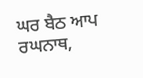ਘਰ ਬੈਠ ਆਪ ਰਘਨਾਥ,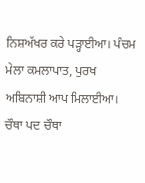ਨਿਸ਼ਅੱਖਰ ਕਰੇ ਪੜ੍ਹਾਈਆ। ਪੰਚਮ ਮੇਲਾ ਕਮਲਾਪਾਤ, ਪੁਰਖ ਅਬਿਨਾਸ਼ੀ ਆਪ ਮਿਲਾਈਆ। ਚੌਥਾ ਪਦ ਚੌਥਾ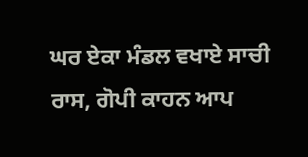ਘਰ ਏਕਾ ਮੰਡਲ ਵਖਾਏ ਸਾਚੀ ਰਾਸ, ਗੋਪੀ ਕਾਹਨ ਆਪ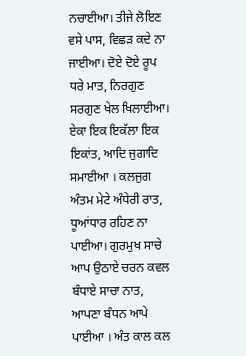ਨਚਾਈਆ। ਤੀਜੇ ਲੋਇਣ ਵਸੇ ਪਾਸ, ਵਿਛੜ ਕਦੇ ਨਾ ਜਾਈਆ। ਦੋਏ ਦੋਏ ਰੂਪ ਧਰੇ ਮਾਤ, ਨਿਰਗੁਣ ਸਰਗੁਣ ਖੇਲ ਖਿਲਾਈਆ। ਏਕਾ ਇਕ ਇਕੱਲਾ ਇਕ ਇਕਾਂਤ, ਆਦਿ ਜੁਗਾਦਿ ਸਮਾਈਆ । ਕਲਜੁਗ ਅੰਤਮ ਮੇਟੇ ਅੰਧੇਰੀ ਰਾਤ, ਧੂਆਂਧਾਰ ਰਹਿਣ ਨਾ ਪਾਈਆ। ਗੁਰਮੁਖ ਸਾਚੇ ਆਪ ਉਠਾਏ ਚਰਨ ਕਵਲ ਬੰਧਾਏ ਸਾਚਾ ਨਾਤ, ਆਪਣਾ ਬੰਧਨ ਆਪੇ ਪਾਈਆ । ਅੰਤ ਕਾਲ ਕਲ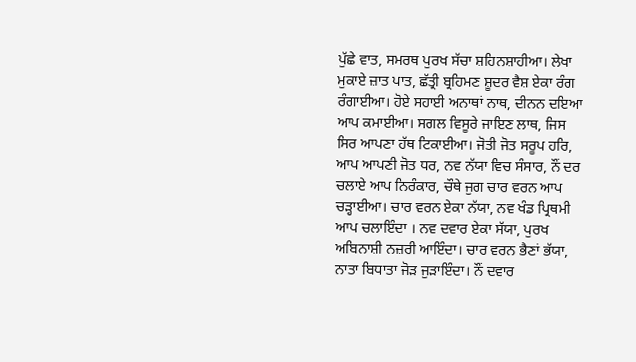ਪੁੱਛੇ ਵਾਤ, ਸਮਰਥ ਪੁਰਖ ਸੱਚਾ ਸ਼ਹਿਨਸ਼ਾਹੀਆ। ਲੇਖਾ ਮੁਕਾਏ ਜ਼ਾਤ ਪਾਤ, ਛੱਤ੍ਰੀ ਬ੍ਰਹਿਮਣ ਸ਼ੂਦਰ ਵੈਸ਼ ਏਕਾ ਰੰਗ ਰੰਗਾਈਆ। ਹੋਏ ਸਹਾਈ ਅਨਾਥਾਂ ਨਾਥ, ਦੀਨਨ ਦਇਆ ਆਪ ਕਮਾਈਆ। ਸਗਲ ਵਿਸੂਰੇ ਜਾਇਣ ਲਾਥ, ਜਿਸ ਸਿਰ ਆਪਣਾ ਹੱਥ ਟਿਕਾਈਆ। ਜੋਤੀ ਜੋਤ ਸਰੂਪ ਹਰਿ, ਆਪ ਆਪਣੀ ਜੋਤ ਧਰ, ਨਵ ਨੱਯਾ ਵਿਚ ਸੰਸਾਰ, ਨੌਂ ਦਰ ਚਲਾਏ ਆਪ ਨਿਰੰਕਾਰ, ਚੌਥੇ ਜੁਗ ਚਾਰ ਵਰਨ ਆਪ ਚੜ੍ਹਾਈਆ। ਚਾਰ ਵਰਨ ਏਕਾ ਨੱਯਾ, ਨਵ ਖੰਡ ਪ੍ਰਿਥਮੀ ਆਪ ਚਲਾਇੰਦਾ । ਨਵ ਦਵਾਰ ਏਕਾ ਸੱਯਾ, ਪੁਰਖ ਅਬਿਨਾਸ਼ੀ ਨਜ਼ਰੀ ਆਇੰਦਾ। ਚਾਰ ਵਰਨ ਭੈਣਾਂ ਭੱਯਾ, ਨਾਤਾ ਬਿਧਾਤਾ ਜੋੜ ਜੁੜਾਇੰਦਾ। ਨੌਂ ਦਵਾਰ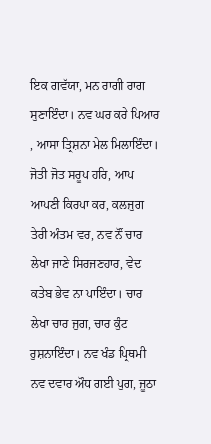ਇਕ ਗਵੱਯਾ, ਮਨ ਰਾਗੀ ਰਾਗ ਸੁਣਾਇੰਦਾ। ਨਵ ਘਰ ਕਰੇ ਪਿਆਰ , ਆਸਾ ਤ੍ਰਿਸ਼ਨਾ ਮੇਲ ਮਿਲਾਇੰਦਾ। ਜੋਤੀ ਜੋਤ ਸਰੂਪ ਹਰਿ, ਆਪ ਆਪਣੀ ਕਿਰਪਾ ਕਰ, ਕਲਜੁਗ ਤੇਰੀ ਅੰਤਮ ਵਰ, ਨਵ ਨੌਂ ਚਾਰ ਲੇਖਾ ਜਾਣੇ ਸਿਰਜਣਹਾਰ, ਵੇਦ ਕਤੇਬ ਭੇਵ ਨਾ ਪਾਇੰਦਾ। ਚਾਰ ਲੇਖਾ ਚਾਰ ਜੁਗ, ਚਾਰ ਕੁੰਟ ਰੁਸ਼ਨਾਇੰਦਾ। ਨਵ ਖੰਡ ਪ੍ਰਿਥਮੀ ਨਵ ਦਵਾਰ ਔਧ ਗਈ ਪੁਗ, ਜੂਠਾ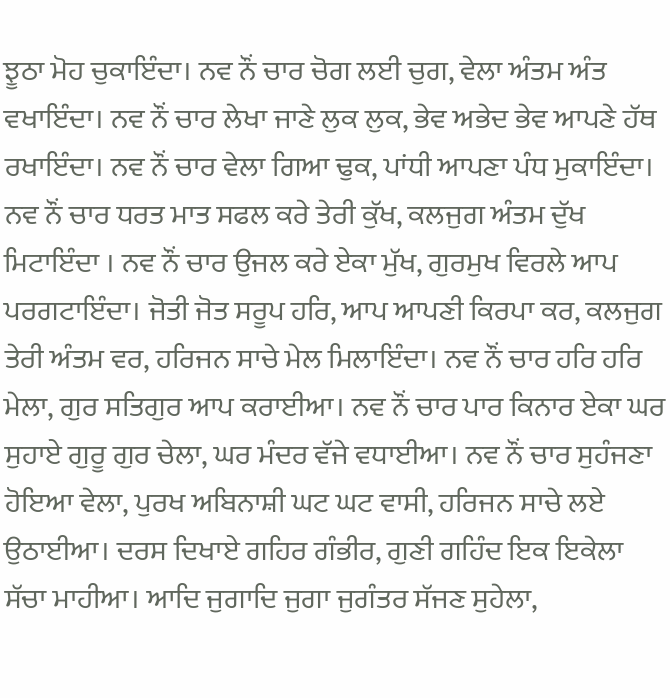ਝੂਠਾ ਮੋਹ ਚੁਕਾਇੰਦਾ। ਨਵ ਨੌਂ ਚਾਰ ਚੋਗ ਲਈ ਚੁਗ, ਵੇਲਾ ਅੰਤਮ ਅੰਤ ਵਖਾਇੰਦਾ। ਨਵ ਨੌਂ ਚਾਰ ਲੇਖਾ ਜਾਣੇ ਲੁਕ ਲੁਕ, ਭੇਵ ਅਭੇਦ ਭੇਵ ਆਪਣੇ ਹੱਥ ਰਖਾਇੰਦਾ। ਨਵ ਨੌਂ ਚਾਰ ਵੇਲਾ ਗਿਆ ਢੁਕ, ਪਾਂਧੀ ਆਪਣਾ ਪੰਧ ਮੁਕਾਇੰਦਾ। ਨਵ ਨੌਂ ਚਾਰ ਧਰਤ ਮਾਤ ਸਫਲ ਕਰੇ ਤੇਰੀ ਕੁੱਖ, ਕਲਜੁਗ ਅੰਤਮ ਦੁੱਖ ਮਿਟਾਇੰਦਾ । ਨਵ ਨੌਂ ਚਾਰ ਉਜਲ ਕਰੇ ਏਕਾ ਮੁੱਖ, ਗੁਰਮੁਖ ਵਿਰਲੇ ਆਪ ਪਰਗਟਾਇੰਦਾ। ਜੋਤੀ ਜੋਤ ਸਰੂਪ ਹਰਿ, ਆਪ ਆਪਣੀ ਕਿਰਪਾ ਕਰ, ਕਲਜੁਗ ਤੇਰੀ ਅੰਤਮ ਵਰ, ਹਰਿਜਨ ਸਾਚੇ ਮੇਲ ਮਿਲਾਇੰਦਾ। ਨਵ ਨੌਂ ਚਾਰ ਹਰਿ ਹਰਿ ਮੇਲਾ, ਗੁਰ ਸਤਿਗੁਰ ਆਪ ਕਰਾਈਆ। ਨਵ ਨੌਂ ਚਾਰ ਪਾਰ ਕਿਨਾਰ ਏਕਾ ਘਰ ਸੁਹਾਏ ਗੁਰੂ ਗੁਰ ਚੇਲਾ, ਘਰ ਮੰਦਰ ਵੱਜੇ ਵਧਾਈਆ। ਨਵ ਨੌਂ ਚਾਰ ਸੁਹੰਜਣਾ ਹੋਇਆ ਵੇਲਾ, ਪੁਰਖ ਅਬਿਨਾਸ਼ੀ ਘਟ ਘਟ ਵਾਸੀ, ਹਰਿਜਨ ਸਾਚੇ ਲਏ ਉਠਾਈਆ। ਦਰਸ ਦਿਖਾਏ ਗਹਿਰ ਗੰਭੀਰ, ਗੁਣੀ ਗਹਿੰਦ ਇਕ ਇਕੇਲਾ ਸੱਚਾ ਮਾਹੀਆ। ਆਦਿ ਜੁਗਾਦਿ ਜੁਗਾ ਜੁਗੰਤਰ ਸੱਜਣ ਸੁਹੇਲਾ,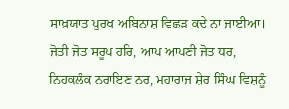ਸਾਖ਼ਯਾਤ ਪੁਰਖ ਅਬਿਨਾਸ਼ ਵਿਛੜ ਕਦੇ ਨਾ ਜਾਈਆ। ਜੋਤੀ ਜੋਤ ਸਰੂਪ ਹਰਿ, ਆਪ ਆਪਣੀ ਜੋਤ ਧਰ, ਨਿਹਕਲੰਕ ਨਰਾਇਣ ਨਰ, ਮਹਾਰਾਜ ਸ਼ੇਰ ਸਿੰਘ ਵਿਸ਼ਨੂੰ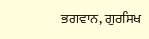ਭਗਵਾਨ, ਗੁਰਸਿਖ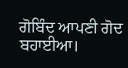ਗੋਬਿੰਦ ਆਪਣੀ ਗੋਦ ਬਹਾਈਆ।